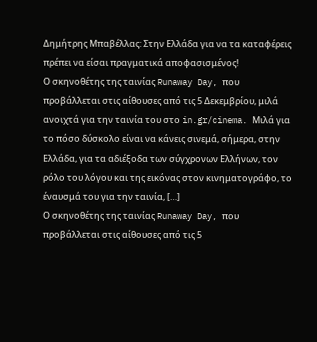Δημήτρης Μπαβέλλας: Στην Ελλάδα για να τα καταφέρεις πρέπει να είσαι πραγματικά αποφασισμένος!
Ο σκηνοθέτης της ταινίας Runaway Day, που προβάλλεται στις αίθουσες από τις 5 Δεκεμβρίου, μιλά ανοιχτά για την ταινία του στο in.gr/cinema. Μιλά για το πόσο δύσκολο είναι να κάνεις σινεμά, σήμερα, στην Ελλάδα, για τα αδιέξοδα των σύγχρονων Ελλήνων, τον ρόλο του λόγου και της εικόνας στον κινηματογράφο, το έναυσμά του για την ταινία, […]
Ο σκηνοθέτης της ταινίας Runaway Day, που προβάλλεται στις αίθουσες από τις 5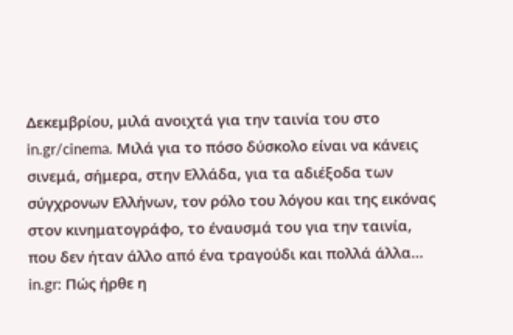Δεκεμβρίου, μιλά ανοιχτά για την ταινία του στο in.gr/cinema. Μιλά για το πόσο δύσκολο είναι να κάνεις σινεμά, σήμερα, στην Ελλάδα, για τα αδιέξοδα των σύγχρονων Ελλήνων, τον ρόλο του λόγου και της εικόνας στον κινηματογράφο, το έναυσμά του για την ταινία, που δεν ήταν άλλο από ένα τραγούδι και πολλά άλλα…
in.gr: Πώς ήρθε η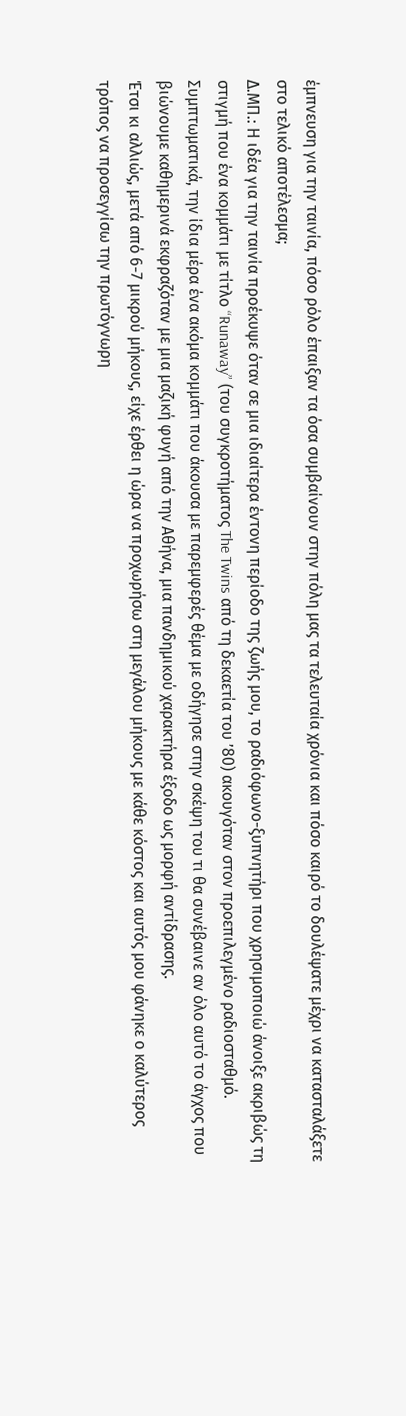έμπνευση για την ταινία, πόσο ρόλο έπαιξαν τα όσα συμβαίνουν στην πόλη μας τα τελευταία χρόνια και πόσο καιρό το δουλέψατε μέχρι να κατασταλάξετε στο τελικό αποτέλεσμα;
Δ.ΜΠ.: Η ιδέα για την ταινία προέκυψε όταν σε μια ιδιαίτερα έντονη περίοδο της ζωής μου, το ραδιόφωνο-ξυπνητήρι που χρησιμοποιώ άνοιξε ακριβώς τη στιγμή που ένα κομμάτι με τίτλο “Runaway” (του συγκροτήματος The Twins από τη δεκαετία του ’80) ακουγόταν στον προεπιλεγμένο ραδιοσταθμό.
Συμπτωματικά, την ίδια μέρα ένα ακόμα κομμάτι που άκουσα με παρεμφερές θέμα με οδήγησε στην σκέψη του τι θα συνέβαινε αν όλο αυτό το άγχος που βιώνουμε καθημερινά εκφραζόταν με μια μαζική φυγή από την Αθήνα, μια πανδημικού χαρακτήρα έξοδο ως μορφή αντίδρασης.
Έτσι κι αλλιώς, μετά από 6-7 μικρού μήκους, είχε έρθει η ώρα να προχωρήσω στη μεγάλου μήκους με κάθε κόστος και αυτός μου φάνηκε ο καλύτερος τρόπος να προσεγγίσω την πρωτόγνωρη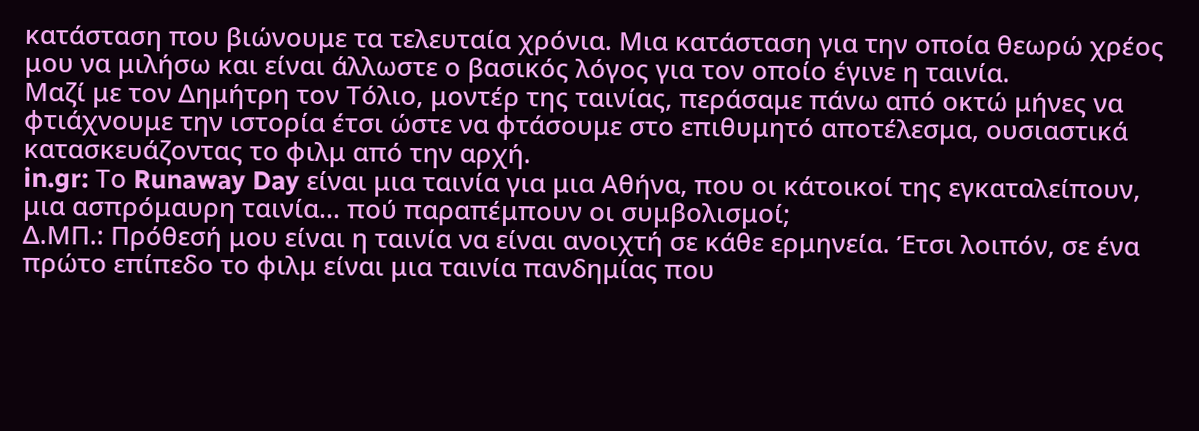κατάσταση που βιώνουμε τα τελευταία χρόνια. Μια κατάσταση για την οποία θεωρώ χρέος μου να μιλήσω και είναι άλλωστε ο βασικός λόγος για τον οποίο έγινε η ταινία.
Μαζί με τον Δημήτρη τον Τόλιο, μοντέρ της ταινίας, περάσαμε πάνω από οκτώ μήνες να φτιάχνουμε την ιστορία έτσι ώστε να φτάσουμε στο επιθυμητό αποτέλεσμα, ουσιαστικά κατασκευάζοντας το φιλμ από την αρχή.
in.gr: Το Runaway Day είναι μια ταινία για μια Αθήνα, που οι κάτοικοί της εγκαταλείπουν, μια ασπρόμαυρη ταινία… πού παραπέμπουν οι συμβολισμοί;
Δ.ΜΠ.: Πρόθεσή μου είναι η ταινία να είναι ανοιχτή σε κάθε ερμηνεία. Έτσι λοιπόν, σε ένα πρώτο επίπεδο το φιλμ είναι μια ταινία πανδημίας που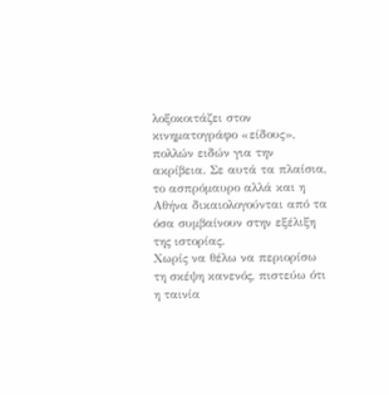λοξοκοιτάζει στον κινηματογράφο «είδους», πολλών ειδών για την ακρίβεια. Σε αυτά τα πλαίσια, το ασπρόμαυρο αλλά και η Αθήνα δικαιολογούνται από τα όσα συμβαίνουν στην εξέλιξη της ιστορίας.
Χωρίς να θέλω να περιορίσω τη σκέψη κανενός, πιστεύω ότι η ταινία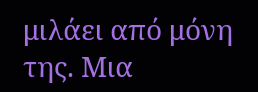μιλάει από μόνη της. Μια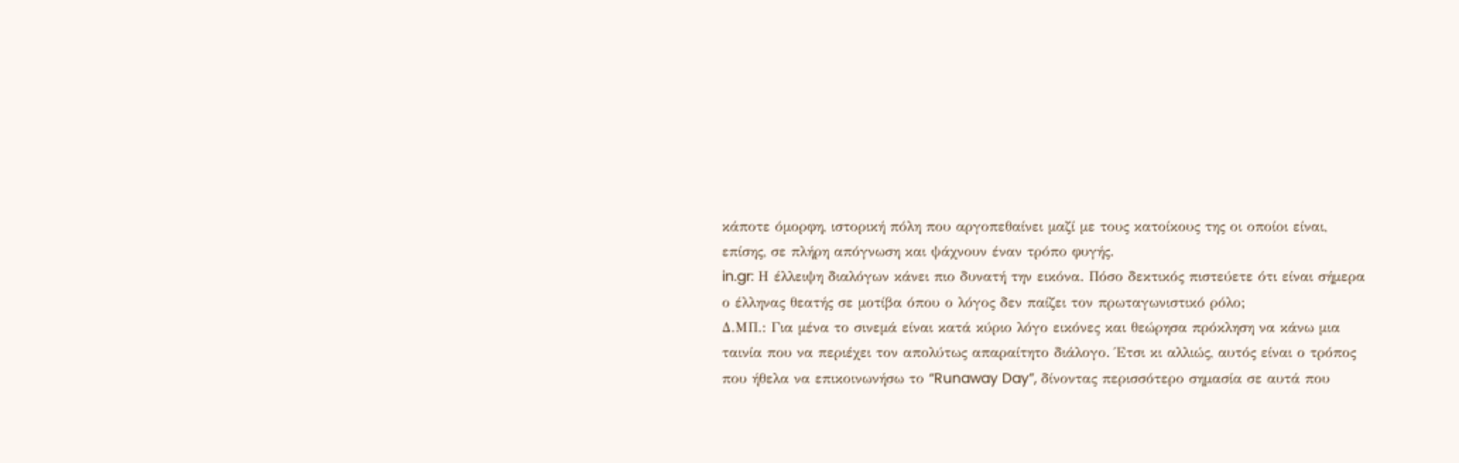κάποτε όμορφη, ιστορική πόλη που αργοπεθαίνει μαζί με τους κατοίκους της οι οποίοι είναι, επίσης, σε πλήρη απόγνωση και ψάχνουν έναν τρόπο φυγής.
in.gr: Η έλλειψη διαλόγων κάνει πιο δυνατή την εικόνα. Πόσο δεκτικός πιστεύετε ότι είναι σήμερα ο έλληνας θεατής σε μοτίβα όπου ο λόγος δεν παίζει τον πρωταγωνιστικό ρόλο;
Δ.ΜΠ.: Για μένα το σινεμά είναι κατά κύριο λόγο εικόνες και θεώρησα πρόκληση να κάνω μια ταινία που να περιέχει τον απολύτως απαραίτητο διάλογο. Έτσι κι αλλιώς, αυτός είναι ο τρόπος που ήθελα να επικοινωνήσω το “Runaway Day”, δίνοντας περισσότερο σημασία σε αυτά που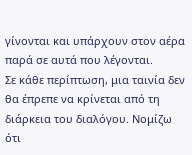γίνονται και υπάρχουν στον αέρα παρά σε αυτά που λέγονται.
Σε κάθε περίπτωση, μια ταινία δεν θα έπρεπε να κρίνεται από τη διάρκεια του διαλόγου. Νομίζω ότι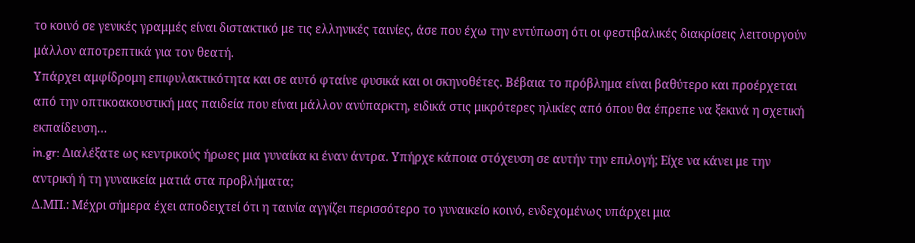το κοινό σε γενικές γραμμές είναι διστακτικό με τις ελληνικές ταινίες, άσε που έχω την εντύπωση ότι οι φεστιβαλικές διακρίσεις λειτουργούν μάλλον αποτρεπτικά για τον θεατή.
Υπάρχει αμφίδρομη επιφυλακτικότητα και σε αυτό φταίνε φυσικά και οι σκηνοθέτες. Βέβαια το πρόβλημα είναι βαθύτερο και προέρχεται από την οπτικοακουστική μας παιδεία που είναι μάλλον ανύπαρκτη, ειδικά στις μικρότερες ηλικίες από όπου θα έπρεπε να ξεκινά η σχετική εκπαίδευση…
in.gr: Διαλέξατε ως κεντρικούς ήρωες μια γυναίκα κι έναν άντρα. Υπήρχε κάποια στόχευση σε αυτήν την επιλογή; Είχε να κάνει με την αντρική ή τη γυναικεία ματιά στα προβλήματα;
Δ.ΜΠ.: Μέχρι σήμερα έχει αποδειχτεί ότι η ταινία αγγίζει περισσότερο το γυναικείο κοινό, ενδεχομένως υπάρχει μια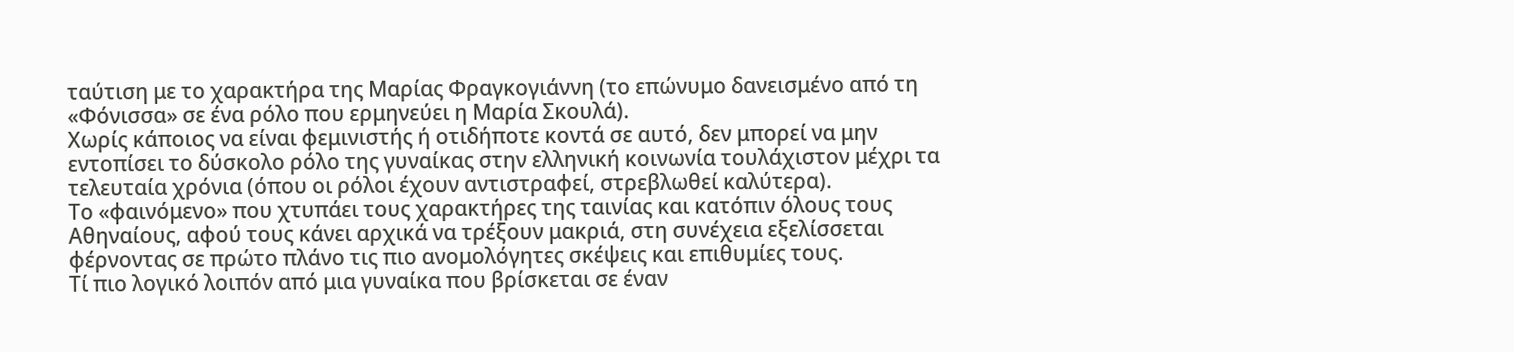ταύτιση με το χαρακτήρα της Μαρίας Φραγκογιάννη (το επώνυμο δανεισμένο από τη «Φόνισσα» σε ένα ρόλο που ερμηνεύει η Μαρία Σκουλά).
Χωρίς κάποιος να είναι φεμινιστής ή οτιδήποτε κοντά σε αυτό, δεν μπορεί να μην εντοπίσει το δύσκολο ρόλο της γυναίκας στην ελληνική κοινωνία τουλάχιστον μέχρι τα τελευταία χρόνια (όπου οι ρόλοι έχουν αντιστραφεί, στρεβλωθεί καλύτερα).
Το «φαινόμενο» που χτυπάει τους χαρακτήρες της ταινίας και κατόπιν όλους τους Αθηναίους, αφού τους κάνει αρχικά να τρέξουν μακριά, στη συνέχεια εξελίσσεται φέρνοντας σε πρώτο πλάνο τις πιο ανομολόγητες σκέψεις και επιθυμίες τους.
Τί πιο λογικό λοιπόν από μια γυναίκα που βρίσκεται σε έναν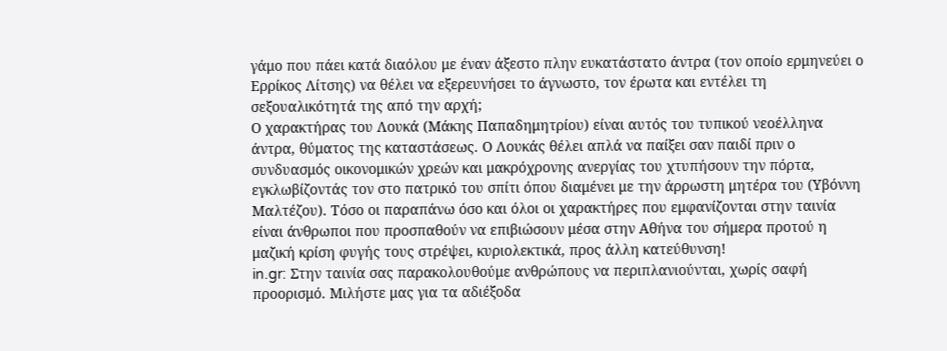γάμο που πάει κατά διαόλου με έναν άξεστο πλην ευκατάστατο άντρα (τον οποίο ερμηνεύει ο Ερρίκος Λίτσης) να θέλει να εξερευνήσει το άγνωστο, τον έρωτα και εντέλει τη σεξουαλικότητά της από την αρχή;
Ο χαρακτήρας του Λουκά (Μάκης Παπαδημητρίου) είναι αυτός του τυπικού νεοέλληνα άντρα, θύματος της καταστάσεως. Ο Λουκάς θέλει απλά να παίξει σαν παιδί πριν ο συνδυασμός οικονομικών χρεών και μακρόχρονης ανεργίας του χτυπήσουν την πόρτα, εγκλωβίζοντάς τον στο πατρικό του σπίτι όπου διαμένει με την άρρωστη μητέρα του (Υβόννη Μαλτέζου). Τόσο οι παραπάνω όσο και όλοι οι χαρακτήρες που εμφανίζονται στην ταινία είναι άνθρωποι που προσπαθούν να επιβιώσουν μέσα στην Αθήνα του σήμερα προτού η μαζική κρίση φυγής τους στρέψει, κυριολεκτικά, προς άλλη κατεύθυνση!
in.gr: Στην ταινία σας παρακολουθούμε ανθρώπους να περιπλανιούνται, χωρίς σαφή προορισμό. Μιλήστε μας για τα αδιέξοδα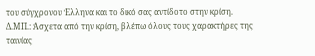του σύγχρονου Έλληνα και το δικό σας αντίδοτο στην κρίση.
Δ.ΜΠ.: Άσχετα από την κρίση, βλέπω όλους τους χαρακτήρες της ταινίας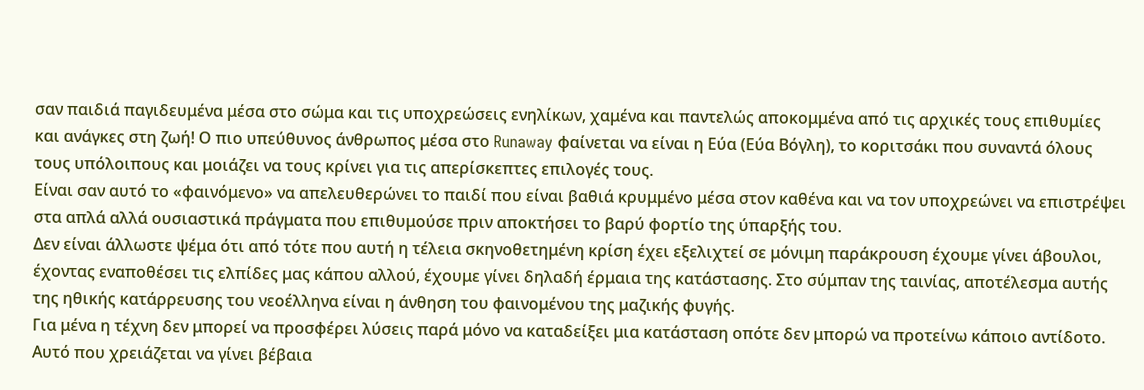σαν παιδιά παγιδευμένα μέσα στο σώμα και τις υποχρεώσεις ενηλίκων, χαμένα και παντελώς αποκομμένα από τις αρχικές τους επιθυμίες και ανάγκες στη ζωή! Ο πιο υπεύθυνος άνθρωπος μέσα στο Runaway φαίνεται να είναι η Εύα (Εύα Βόγλη), το κοριτσάκι που συναντά όλους τους υπόλοιπους και μοιάζει να τους κρίνει για τις απερίσκεπτες επιλογές τους.
Είναι σαν αυτό το «φαινόμενο» να απελευθερώνει το παιδί που είναι βαθιά κρυμμένο μέσα στον καθένα και να τον υποχρεώνει να επιστρέψει στα απλά αλλά ουσιαστικά πράγματα που επιθυμούσε πριν αποκτήσει το βαρύ φορτίο της ύπαρξής του.
Δεν είναι άλλωστε ψέμα ότι από τότε που αυτή η τέλεια σκηνοθετημένη κρίση έχει εξελιχτεί σε μόνιμη παράκρουση έχουμε γίνει άβουλοι, έχοντας εναποθέσει τις ελπίδες μας κάπου αλλού, έχουμε γίνει δηλαδή έρμαια της κατάστασης. Στο σύμπαν της ταινίας, αποτέλεσμα αυτής της ηθικής κατάρρευσης του νεοέλληνα είναι η άνθηση του φαινομένου της μαζικής φυγής.
Για μένα η τέχνη δεν μπορεί να προσφέρει λύσεις παρά μόνο να καταδείξει μια κατάσταση οπότε δεν μπορώ να προτείνω κάποιο αντίδοτο. Αυτό που χρειάζεται να γίνει βέβαια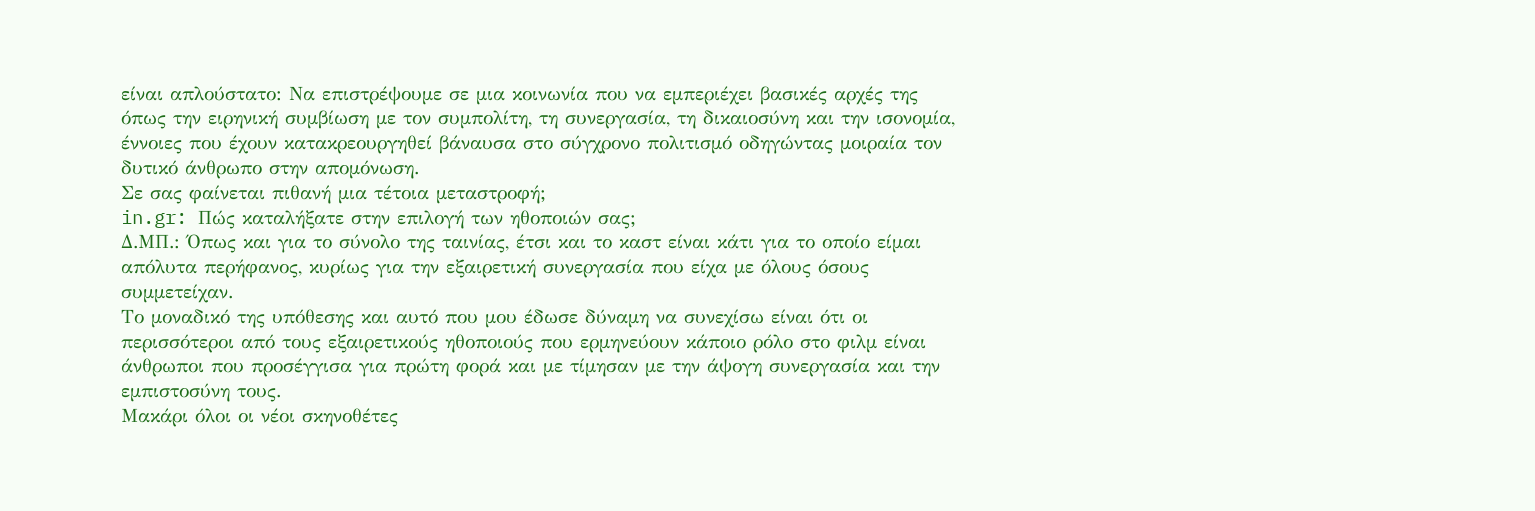είναι απλούστατο: Να επιστρέψουμε σε μια κοινωνία που να εμπεριέχει βασικές αρχές της όπως την ειρηνική συμβίωση με τον συμπολίτη, τη συνεργασία, τη δικαιοσύνη και την ισονομία, έννοιες που έχουν κατακρεουργηθεί βάναυσα στο σύγχρονο πολιτισμό οδηγώντας μοιραία τον δυτικό άνθρωπο στην απομόνωση.
Σε σας φαίνεται πιθανή μια τέτοια μεταστροφή;
in.gr: Πώς καταλήξατε στην επιλογή των ηθοποιών σας;
Δ.ΜΠ.: Όπως και για το σύνολο της ταινίας, έτσι και το καστ είναι κάτι για το οποίο είμαι απόλυτα περήφανος, κυρίως για την εξαιρετική συνεργασία που είχα με όλους όσους συμμετείχαν.
Το μοναδικό της υπόθεσης και αυτό που μου έδωσε δύναμη να συνεχίσω είναι ότι οι περισσότεροι από τους εξαιρετικούς ηθοποιούς που ερμηνεύουν κάποιο ρόλο στο φιλμ είναι άνθρωποι που προσέγγισα για πρώτη φορά και με τίμησαν με την άψογη συνεργασία και την εμπιστοσύνη τους.
Μακάρι όλοι οι νέοι σκηνοθέτες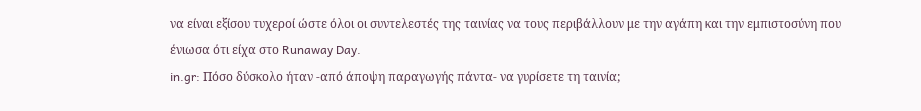να είναι εξίσου τυχεροί ώστε όλοι οι συντελεστές της ταινίας να τους περιβάλλουν με την αγάπη και την εμπιστοσύνη που ένιωσα ότι είχα στο Runaway Day.
in.gr: Πόσο δύσκολο ήταν -από άποψη παραγωγής πάντα- να γυρίσετε τη ταινία;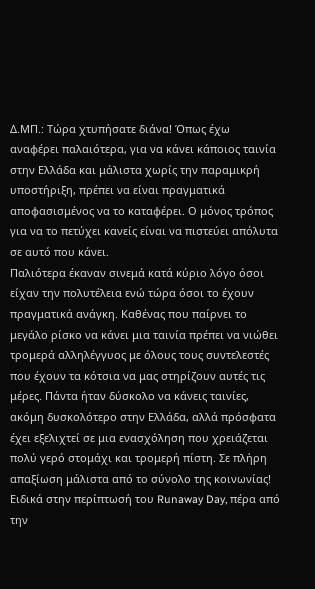Δ.ΜΠ.: Τώρα χτυπήσατε διάνα! Όπως έχω αναφέρει παλαιότερα, για να κάνει κάποιος ταινία στην Ελλάδα και μάλιστα χωρίς την παραμικρή υποστήριξη, πρέπει να είναι πραγματικά αποφασισμένος να το καταφέρει. Ο μόνος τρόπος για να το πετύχει κανείς είναι να πιστεύει απόλυτα σε αυτό που κάνει.
Παλιότερα έκαναν σινεμά κατά κύριο λόγο όσοι είχαν την πολυτέλεια ενώ τώρα όσοι το έχουν πραγματικά ανάγκη. Καθένας που παίρνει το μεγάλο ρίσκο να κάνει μια ταινία πρέπει να νιώθει τρομερά αλληλέγγυος με όλους τους συντελεστές που έχουν τα κότσια να μας στηρίζουν αυτές τις μέρες. Πάντα ήταν δύσκολο να κάνεις ταινίες, ακόμη δυσκολότερο στην Ελλάδα, αλλά πρόσφατα έχει εξελιχτεί σε μια ενασχόληση που χρειάζεται πολύ γερό στομάχι και τρομερή πίστη. Σε πλήρη απαξίωση μάλιστα από το σύνολο της κοινωνίας!
Ειδικά στην περίπτωσή του Runaway Day, πέρα από την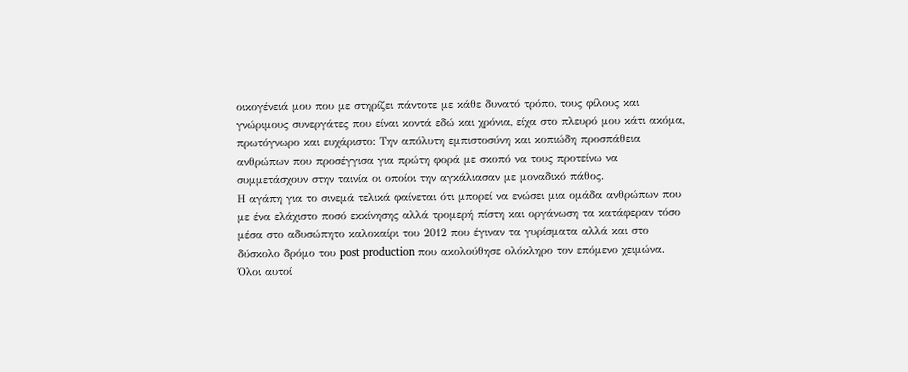οικογένειά μου που με στηρίζει πάντοτε με κάθε δυνατό τρόπο, τους φίλους και γνώριμους συνεργάτες που είναι κοντά εδώ και χρόνια, είχα στο πλευρό μου κάτι ακόμα, πρωτόγνωρο και ευχάριστο: Την απόλυτη εμπιστοσύνη και κοπιώδη προσπάθεια ανθρώπων που προσέγγισα για πρώτη φορά με σκοπό να τους προτείνω να συμμετάσχουν στην ταινία οι οποίοι την αγκάλιασαν με μοναδικό πάθος.
Η αγάπη για το σινεμά τελικά φαίνεται ότι μπορεί να ενώσει μια ομάδα ανθρώπων που με ένα ελάχιστο ποσό εκκίνησης αλλά τρομερή πίστη και οργάνωση τα κατάφεραν τόσο μέσα στο αδυσώπητο καλοκαίρι του 2012 που έγιναν τα γυρίσματα αλλά και στο δύσκολο δρόμο του post production που ακολούθησε ολόκληρο τον επόμενο χειμώνα.
Όλοι αυτοί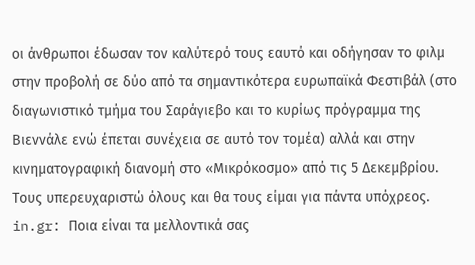οι άνθρωποι έδωσαν τον καλύτερό τους εαυτό και οδήγησαν το φιλμ στην προβολή σε δύο από τα σημαντικότερα ευρωπαϊκά Φεστιβάλ (στο διαγωνιστικό τμήμα του Σαράγιεβο και το κυρίως πρόγραμμα της Βιεννάλε ενώ έπεται συνέχεια σε αυτό τον τομέα) αλλά και στην κινηματογραφική διανομή στο «Μικρόκοσμο» από τις 5 Δεκεμβρίου. Τους υπερευχαριστώ όλους και θα τους είμαι για πάντα υπόχρεος.
in.gr: Ποια είναι τα μελλοντικά σας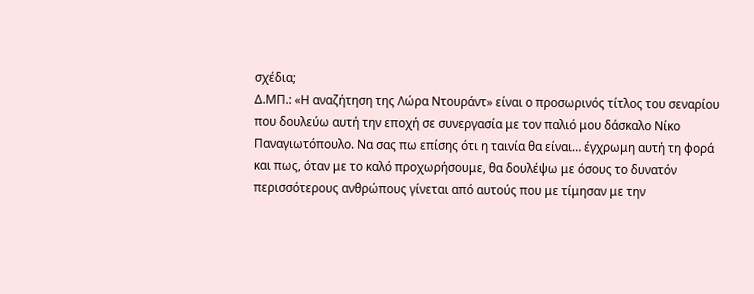σχέδια;
Δ.ΜΠ.: «Η αναζήτηση της Λώρα Ντουράντ» είναι ο προσωρινός τίτλος του σεναρίου που δουλεύω αυτή την εποχή σε συνεργασία με τον παλιό μου δάσκαλο Νίκο Παναγιωτόπουλο. Να σας πω επίσης ότι η ταινία θα είναι… έγχρωμη αυτή τη φορά και πως, όταν με το καλό προχωρήσουμε, θα δουλέψω με όσους το δυνατόν περισσότερους ανθρώπους γίνεται από αυτούς που με τίμησαν με την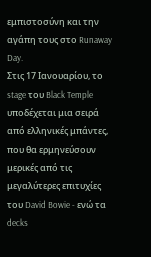εμπιστοσύνη και την αγάπη τους στο Runaway Day.
Στις 17 Ιανουαρίου, το stage του Black Temple υποδέχεται μια σειρά από ελληνικές μπάντες, που θα ερμηνεύσουν μερικές από τις μεγαλύτερες επιτυχίες του David Bowie - ενώ τα decks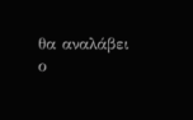θα αναλάβει ο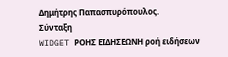Δημήτρης Παπασπυρόπουλος.
Σύνταξη
WIDGET ΡΟΗΣ ΕΙΔΗΣΕΩΝΗ ροή ειδήσεων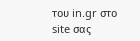του in.gr στο site σας